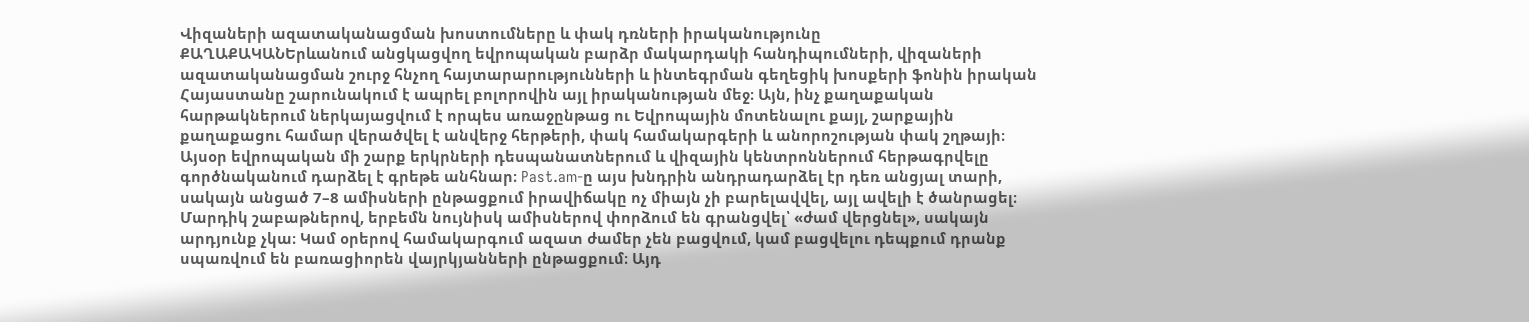Վիզաների ազատականացման խոստումները և փակ դռների իրականությունը
ՔԱՂԱՔԱԿԱՆԵրևանում անցկացվող եվրոպական բարձր մակարդակի հանդիպումների, վիզաների ազատականացման շուրջ հնչող հայտարարությունների և ինտեգրման գեղեցիկ խոսքերի ֆոնին իրական Հայաստանը շարունակում է ապրել բոլորովին այլ իրականության մեջ։ Այն, ինչ քաղաքական հարթակներում ներկայացվում է որպես առաջընթաց ու Եվրոպային մոտենալու քայլ, շարքային քաղաքացու համար վերածվել է անվերջ հերթերի, փակ համակարգերի և անորոշության փակ շղթայի։
Այսօր եվրոպական մի շարք երկրների դեսպանատներում և վիզային կենտրոններում հերթագրվելը գործնականում դարձել է գրեթե անհնար։ Past.am-ը այս խնդրին անդրադարձել էր դեռ անցյալ տարի, սակայն անցած 7–8 ամիսների ընթացքում իրավիճակը ոչ միայն չի բարելավվել, այլ ավելի է ծանրացել։ Մարդիկ շաբաթներով, երբեմն նույնիսկ ամիսներով փորձում են գրանցվել՝ «ժամ վերցնել», սակայն արդյունք չկա։ Կամ օրերով համակարգում ազատ ժամեր չեն բացվում, կամ բացվելու դեպքում դրանք սպառվում են բառացիորեն վայրկյանների ընթացքում։ Այդ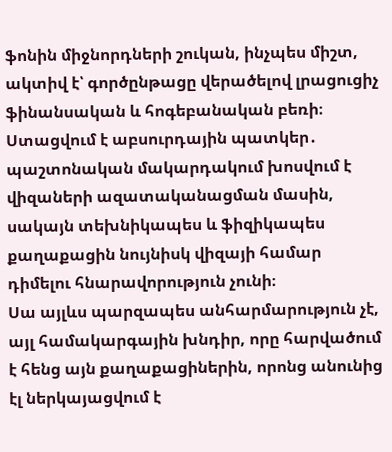ֆոնին միջնորդների շուկան, ինչպես միշտ, ակտիվ է՝ գործընթացը վերածելով լրացուցիչ ֆինանսական և հոգեբանական բեռի։
Ստացվում է աբսուրդային պատկեր․ պաշտոնական մակարդակում խոսվում է վիզաների ազատականացման մասին, սակայն տեխնիկապես և ֆիզիկապես քաղաքացին նույնիսկ վիզայի համար դիմելու հնարավորություն չունի։
Սա այլևս պարզապես անհարմարություն չէ, այլ համակարգային խնդիր, որը հարվածում է հենց այն քաղաքացիներին, որոնց անունից էլ ներկայացվում է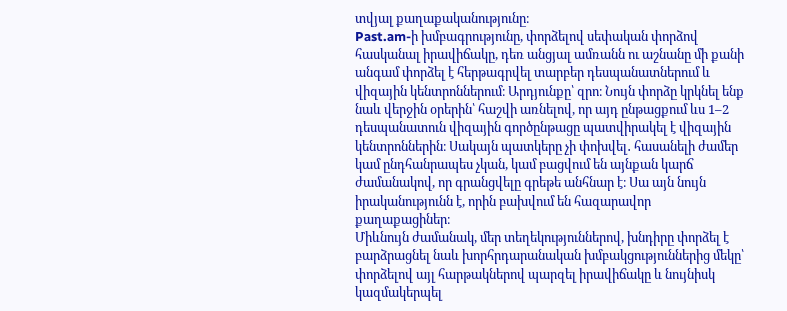տվյալ քաղաքականությունը։
Past.am-ի խմբագրությունը, փորձելով սեփական փորձով հասկանալ իրավիճակը, դեռ անցյալ ամռանն ու աշնանը մի քանի անգամ փորձել է հերթագրվել տարբեր դեսպանատներում և վիզային կենտրոններում։ Արդյունքը՝ զրո։ Նույն փորձը կրկնել ենք նաև վերջին օրերին՝ հաշվի առնելով, որ այդ ընթացքում ևս 1–2 դեսպանատուն վիզային գործընթացը պատվիրակել է վիզային կենտրոններին։ Սակայն պատկերը չի փոխվել․ հասանելի ժամեր կամ ընդհանրապես չկան, կամ բացվում են այնքան կարճ ժամանակով, որ գրանցվելը գրեթե անհնար է։ Սա այն նույն իրականությունն է, որին բախվում են հազարավոր քաղաքացիներ։
Միևնույն ժամանակ, մեր տեղեկություններով, խնդիրը փորձել է բարձրացնել նաև խորհրդարանական խմբակցություններից մեկը՝ փորձելով այլ հարթակներով պարզել իրավիճակը և նույնիսկ կազմակերպել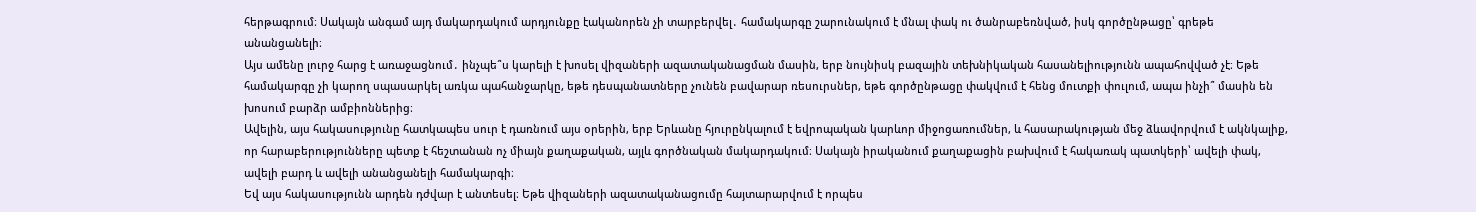հերթագրում։ Սակայն անգամ այդ մակարդակում արդյունքը էականորեն չի տարբերվել․ համակարգը շարունակում է մնալ փակ ու ծանրաբեռնված, իսկ գործընթացը՝ գրեթե անանցանելի։
Այս ամենը լուրջ հարց է առաջացնում․ ինչպե՞ս կարելի է խոսել վիզաների ազատականացման մասին, երբ նույնիսկ բազային տեխնիկական հասանելիությունն ապահովված չէ։ Եթե համակարգը չի կարող սպասարկել առկա պահանջարկը, եթե դեսպանատները չունեն բավարար ռեսուրսներ, եթե գործընթացը փակվում է հենց մուտքի փուլում, ապա ինչի՞ մասին են խոսում բարձր ամբիոններից։
Ավելին, այս հակասությունը հատկապես սուր է դառնում այս օրերին, երբ Երևանը հյուրընկալում է եվրոպական կարևոր միջոցառումներ, և հասարակության մեջ ձևավորվում է ակնկալիք, որ հարաբերությունները պետք է հեշտանան ոչ միայն քաղաքական, այլև գործնական մակարդակում։ Սակայն իրականում քաղաքացին բախվում է հակառակ պատկերի՝ ավելի փակ, ավելի բարդ և ավելի անանցանելի համակարգի։
Եվ այս հակասությունն արդեն դժվար է անտեսել։ Եթե վիզաների ազատականացումը հայտարարվում է որպես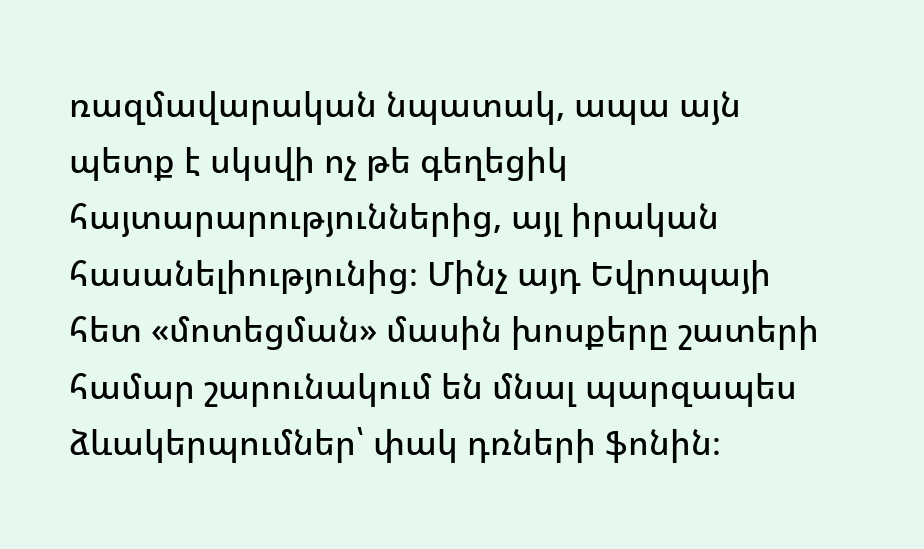ռազմավարական նպատակ, ապա այն պետք է սկսվի ոչ թե գեղեցիկ հայտարարություններից, այլ իրական հասանելիությունից։ Մինչ այդ Եվրոպայի հետ «մոտեցման» մասին խոսքերը շատերի համար շարունակում են մնալ պարզապես ձևակերպումներ՝ փակ դռների ֆոնին։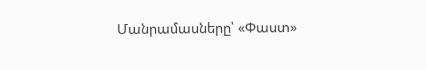Մանրամասները՝ «Փաստ»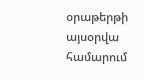օրաթերթի այսօրվա համարում